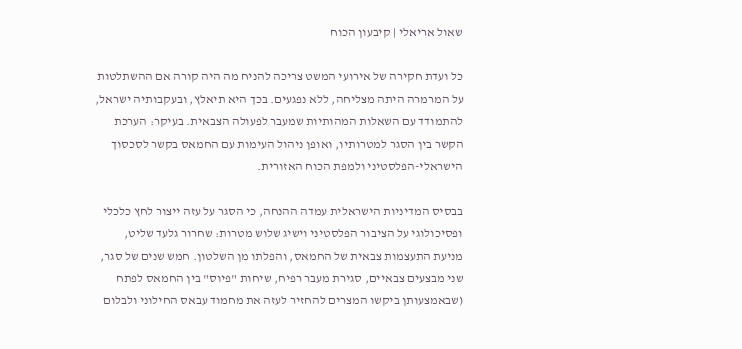שאול אריאלי | קיבעון הכוח

כל ועדת חקירה של אירועי המשט צריכה להניח מה היה קורה אם ההשתלטות על המרמרה היתה מצליחה, ללא נפגעים. בכך היא תיאלץ, ובעקבותיה ישראל, להתמודד עם השאלות המהותיות שמעבר לפעולה הצבאית. בעיקר: הערכת הקשר בין הסגר למטרותיו, ואופן ניהול העימות עם החמאס בקשר לסכסוך הישראלי-הפלסטיני ולמפת הכוח האזורית.

בבסיס המדיניות הישראלית עמדה ההנחה, כי הסגר על עזה ייצור לחץ כלכלי ופסיכולוגי על הציבור הפלסטיני וישיג שלוש מטרות: שחרור גלעד שליט, מניעת התעצמות צבאית של החמאס, והפלתו מן השלטון. חמש שנים של סגר, שני מבצעים צבאיים, סגירת מעבר רפיח, שיחות "פיוס" בין החמאס לפתח (שבאמצעותן ביקשו המצרים להחזיר לעזה את מחמוד עבאס החילוני ולבלום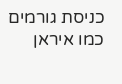כניסת גורמים כמו איראן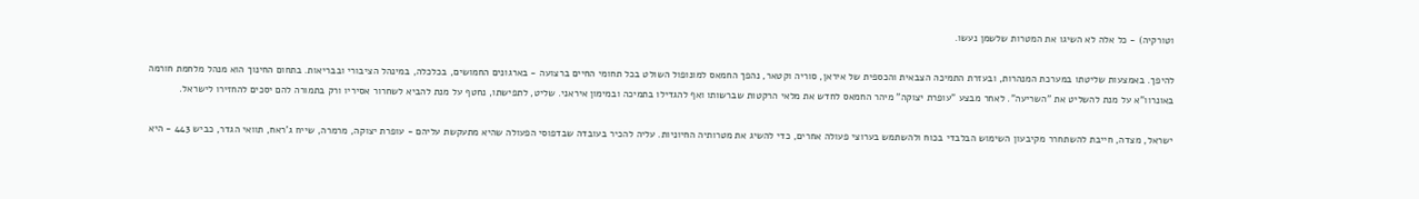וטורקיה) - כל אלה לא השיגו את המטרות שלשמן נעשו.

להיפך. באמצעות שליטתו במערכת המנהרות, ובעזרת התמיכה הצבאית והכספית של איראן, סוריה וקטאר, נהפך החמאס למונופול השולט בכל תחומי החיים ברצועה - בארגונים החמושים, בכלכלה, במינהל הציבורי ובבריאות. בתחום החינוך הוא מנהל מלחמת חורמה באונרוו"א על מנת להשליט את "השריעה". לאחר מבצע "עופרת יצוקה" מיהר החמאס לחדש את מלאי הרקטות שברשותו ואף להגדילו בתמיכה ובמימון איראני. שליט, לתפישתו, נחטף על מנת להביא לשחרור אסיריו ורק בתמורה להם יסכים להחזירו לישראל.

ישראל, מצדה, חייבת להשתחרר מקיבעון השימוש הבלבדי בכוח ולהשתמש בערוצי פעולה אחרים, כדי להשיג את מטרותיה החיוניות. עליה להכיר בעובדה שבדפוסי הפעולה שהיא מתעקשת עליהם - עופרת יצוקה, מרמרה, שייח ג'ראח, תוואי הגדר, כביש 443 - היא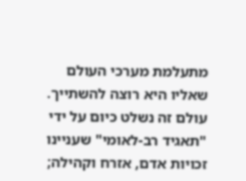מתעלמת מערכי העולם שאליו היא רוצה להשתייך. עולם זה נשלט כיום על ידי "תאגיד רב-לאומי" שעניינו זכויות אדם, אזרח וקהילה;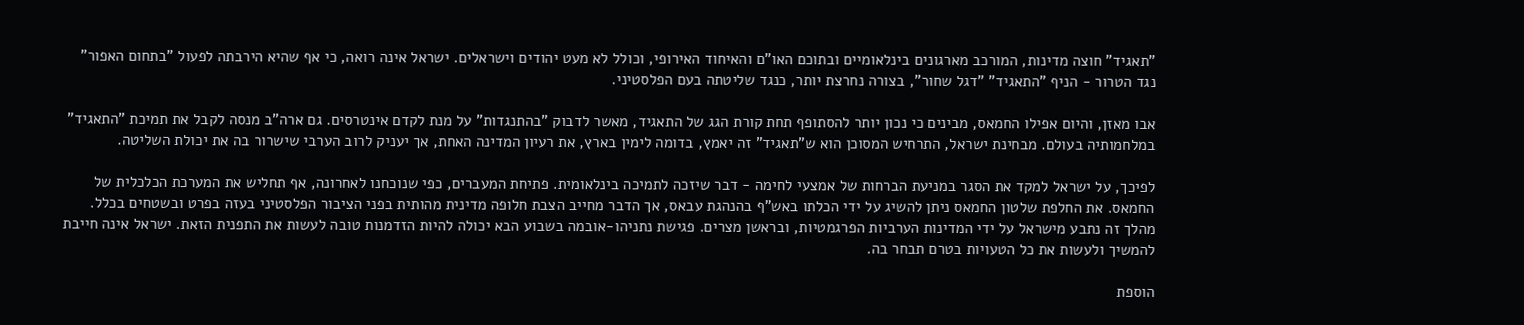"תאגיד" חוצה מדינות, המורכב מארגונים בינלאומיים ובתוכם האו"ם והאיחוד האירופי, וכולל לא מעט יהודים וישראלים. ישראל אינה רואה, כי אף שהיא הירבתה לפעול "בתחום האפור" נגד הטרור - הניף "התאגיד" "דגל שחור", בצורה נחרצת יותר, כנגד שליטתה בעם הפלסטיני.

אבו מאזן, והיום אפילו החמאס, מבינים כי נכון יותר להסתופף תחת קורת הגג של התאגיד, מאשר לדבוק "בהתנגדות" על מנת לקדם אינטרסים. גם ארה"ב מנסה לקבל את תמיכת "התאגיד" במלחמותיה בעולם. מבחינת ישראל, התרחיש המסוכן הוא ש"תאגיד" זה יאמץ, בדומה לימין בארץ, את רעיון המדינה האחת, אך יעניק לרוב הערבי שישרור בה את יכולת השליטה.

לפיכך, על ישראל למקד את הסגר במניעת הברחות של אמצעי לחימה - דבר שיזכה לתמיכה בינלאומית. פתיחת המעברים, כפי שנוכחנו לאחרונה, אף תחליש את המערכת הכלכלית של החמאס. את החלפת שלטון החמאס ניתן להשיג על ידי הכלתו באש"ף בהנהגת עבאס, אך הדבר מחייב הצבת חלופה מדינית מהותית בפני הציבור הפלסטיני בעזה בפרט ובשטחים בכלל. מהלך זה נתבע מישראל על ידי המדינות הערביות הפרגמטיות, ובראשן מצרים. פגישת נתניהו-אובמה בשבוע הבא יכולה להיות הזדמנות טובה לעשות את התפנית הזאת. ישראל אינה חייבת להמשיך ולעשות את כל הטעויות בטרם תבחר בה.

הוספת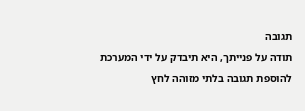תגובה
תודה על פנייתך, היא תיבדק על ידי המערכת
להוספת תגובה בלתי מזוהה לחץ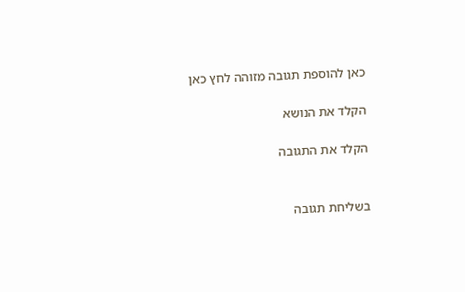כאן להוספת תגובה מזוהה לחץ כאן

הקלד את הנושא

הקלד את התגובה


בשליחת תגובה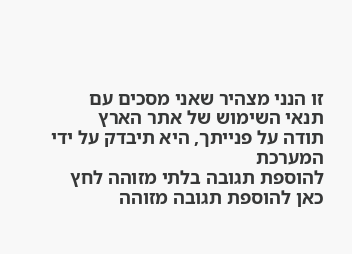זו הנני מצהיר שאני מסכים עם תנאי השימוש של אתר הארץ
תודה על פנייתך, היא תיבדק על ידי המערכת
להוספת תגובה בלתי מזוהה לחץ כאן להוספת תגובה מזוהה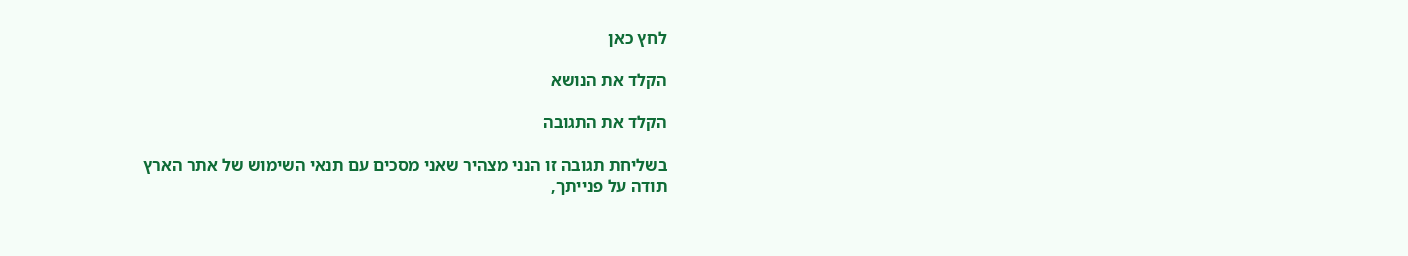לחץ כאן

הקלד את הנושא

הקלד את התגובה

בשליחת תגובה זו הנני מצהיר שאני מסכים עם תנאי השימוש של אתר הארץ
תודה על פנייתך,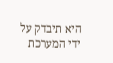היא תיבדק על ידי המערכת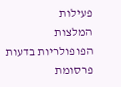פעילות
המלצות
הפופולריות בדעות
פרסומת